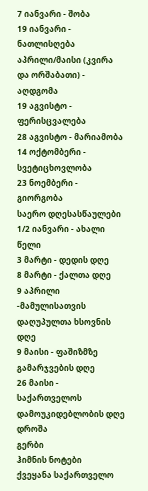7 იანვარი - შობა
19 იანვარი - ნათლისღება
აპრილი/მაისი (კვირა და ორშაბათი) - აღდგომა
19 აგვისტო - ფერისცვალება
28 აგვისტო - მარიამობა
14 ოქტომბერი - სვეტიცხოვლობა
23 ნოემბერი - გიორგობა
საერო დღესასწაულები
1/2 იანვარი - ახალი წელი
3 მარტი - დედის დღე
8 მარტი - ქალთა დღე
9 აპრილი -მამულისათვის დაღუპულთა ხსოვნის დღე
9 მაისი - ფაშიზმზე გამარჯვების დღე
26 მაისი - საქართველოს დამოუკიდებლობის დღე
დროშა
გერბი
ჰიმნის ნოტები
ქვეყანა საქართველო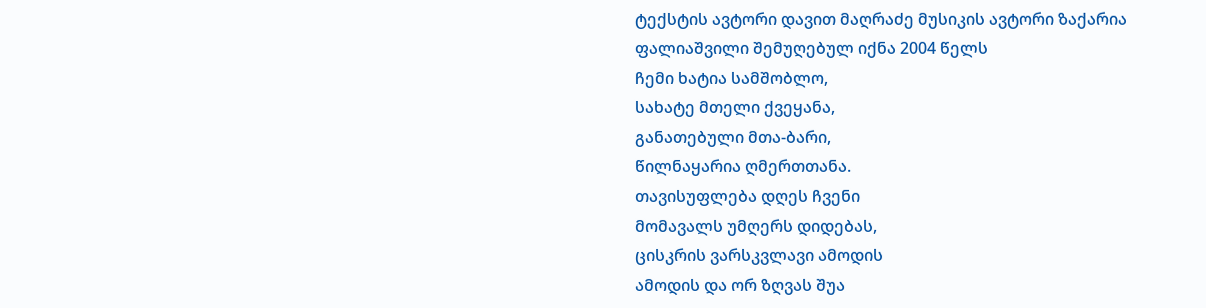ტექსტის ავტორი დავით მაღრაძე მუსიკის ავტორი ზაქარია
ფალიაშვილი შემუღებულ იქნა 2004 წელს
ჩემი ხატია სამშობლო,
სახატე მთელი ქვეყანა,
განათებული მთა-ბარი,
წილნაყარია ღმერთთანა.
თავისუფლება დღეს ჩვენი
მომავალს უმღერს დიდებას,
ცისკრის ვარსკვლავი ამოდის
ამოდის და ორ ზღვას შუა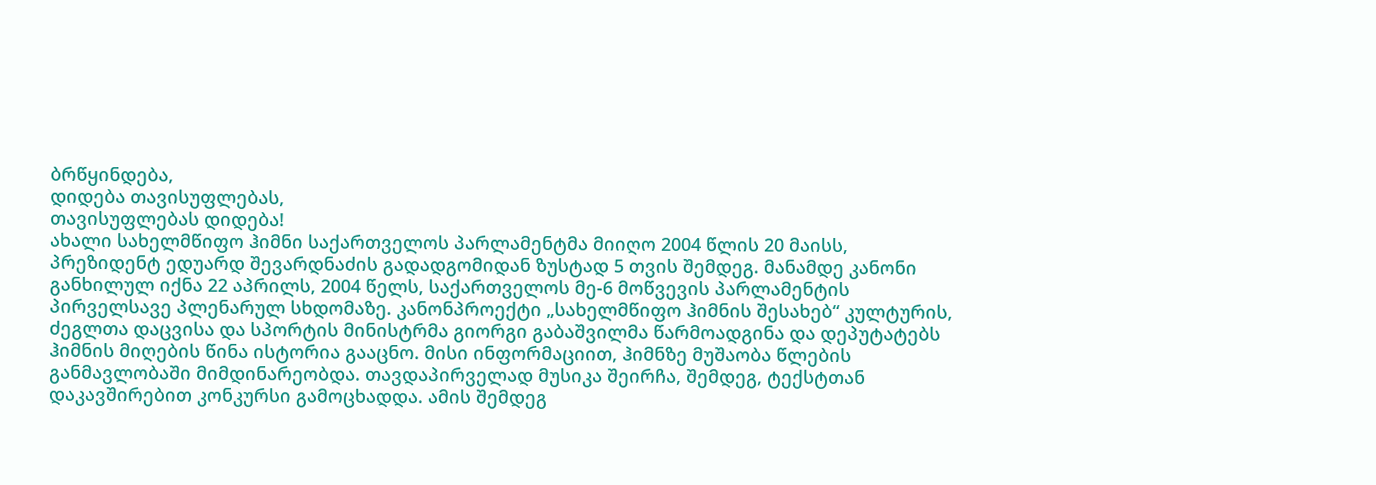ბრწყინდება,
დიდება თავისუფლებას,
თავისუფლებას დიდება!
ახალი სახელმწიფო ჰიმნი საქართველოს პარლამენტმა მიიღო 2004 წლის 20 მაისს,
პრეზიდენტ ედუარდ შევარდნაძის გადადგომიდან ზუსტად 5 თვის შემდეგ. მანამდე კანონი
განხილულ იქნა 22 აპრილს, 2004 წელს, საქართველოს მე-6 მოწვევის პარლამენტის
პირველსავე პლენარულ სხდომაზე. კანონპროექტი „სახელმწიფო ჰიმნის შესახებ“ კულტურის,
ძეგლთა დაცვისა და სპორტის მინისტრმა გიორგი გაბაშვილმა წარმოადგინა და დეპუტატებს
ჰიმნის მიღების წინა ისტორია გააცნო. მისი ინფორმაციით, ჰიმნზე მუშაობა წლების
განმავლობაში მიმდინარეობდა. თავდაპირველად მუსიკა შეირჩა, შემდეგ, ტექსტთან
დაკავშირებით კონკურსი გამოცხადდა. ამის შემდეგ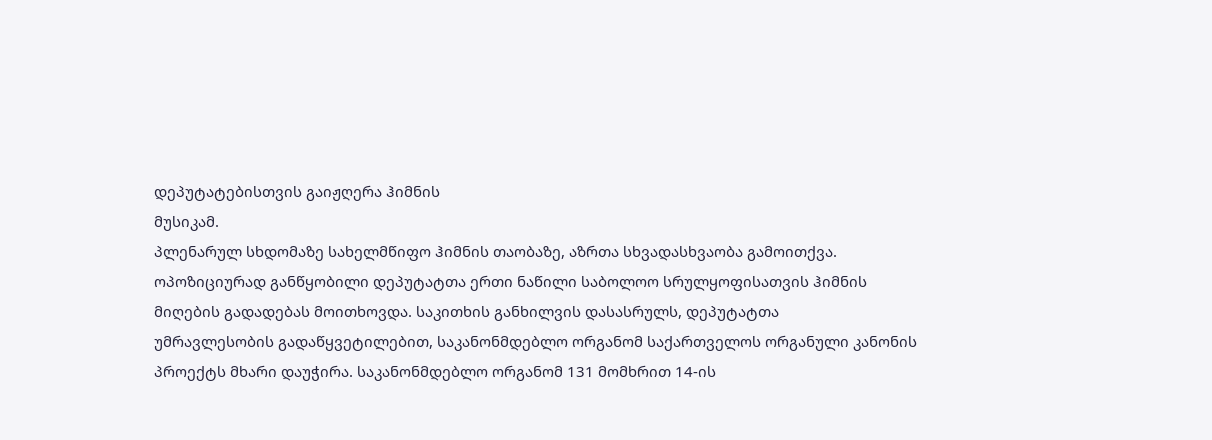დეპუტატებისთვის გაიჟღერა ჰიმნის
მუსიკამ.
პლენარულ სხდომაზე სახელმწიფო ჰიმნის თაობაზე, აზრთა სხვადასხვაობა გამოითქვა.
ოპოზიციურად განწყობილი დეპუტატთა ერთი ნაწილი საბოლოო სრულყოფისათვის ჰიმნის
მიღების გადადებას მოითხოვდა. საკითხის განხილვის დასასრულს, დეპუტატთა
უმრავლესობის გადაწყვეტილებით, საკანონმდებლო ორგანომ საქართველოს ორგანული კანონის
პროექტს მხარი დაუჭირა. საკანონმდებლო ორგანომ 131 მომხრით 14-ის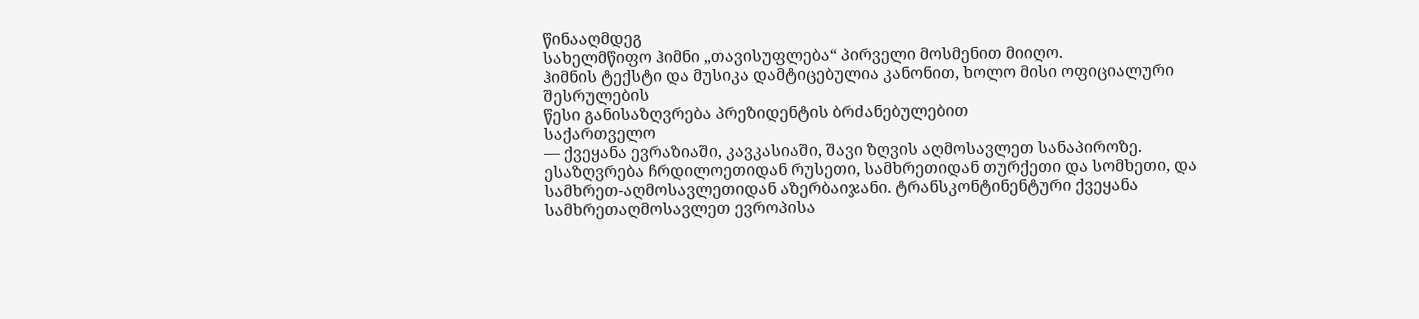წინააღმდეგ
სახელმწიფო ჰიმნი „თავისუფლება“ პირველი მოსმენით მიიღო.
ჰიმნის ტექსტი და მუსიკა დამტიცებულია კანონით, ხოლო მისი ოფიციალური შესრულების
წესი განისაზღვრება პრეზიდენტის ბრძანებულებით
საქართველო
— ქვეყანა ევრაზიაში, კავკასიაში, შავი ზღვის აღმოსავლეთ სანაპიროზე.
ესაზღვრება ჩრდილოეთიდან რუსეთი, სამხრეთიდან თურქეთი და სომხეთი, და
სამხრეთ-აღმოსავლეთიდან აზერბაიჯანი. ტრანსკონტინენტური ქვეყანა
სამხრეთაღმოსავლეთ ევროპისა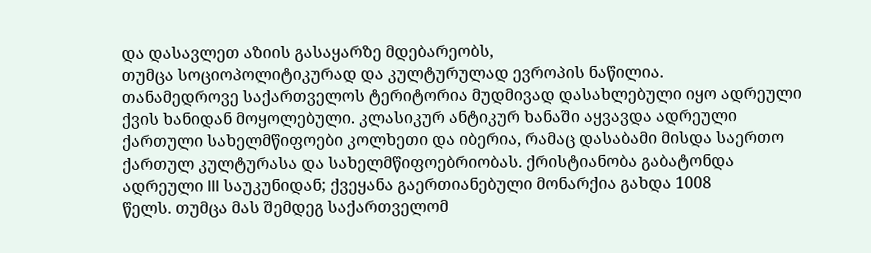და დასავლეთ აზიის გასაყარზე მდებარეობს,
თუმცა სოციოპოლიტიკურად და კულტურულად ევროპის ნაწილია.
თანამედროვე საქართველოს ტერიტორია მუდმივად დასახლებული იყო ადრეული
ქვის ხანიდან მოყოლებული. კლასიკურ ანტიკურ ხანაში აყვავდა ადრეული
ქართული სახელმწიფოები კოლხეთი და იბერია, რამაც დასაბამი მისდა საერთო
ქართულ კულტურასა და სახელმწიფოებრიობას. ქრისტიანობა გაბატონდა
ადრეული III საუკუნიდან; ქვეყანა გაერთიანებული მონარქია გახდა 1008
წელს. თუმცა მას შემდეგ საქართველომ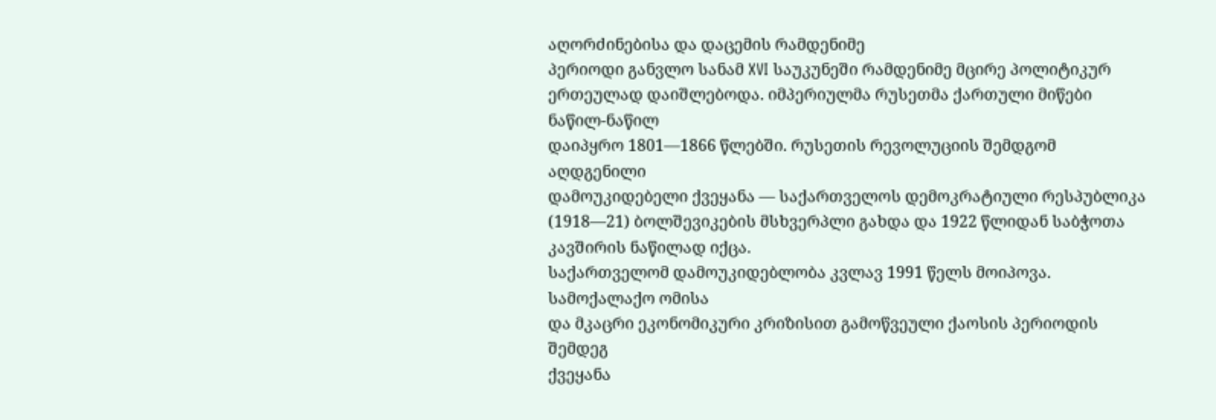აღორძინებისა და დაცემის რამდენიმე
პერიოდი განვლო სანამ XVI საუკუნეში რამდენიმე მცირე პოლიტიკურ
ერთეულად დაიშლებოდა. იმპერიულმა რუსეთმა ქართული მიწები ნაწილ-ნაწილ
დაიპყრო 1801—1866 წლებში. რუსეთის რევოლუციის შემდგომ აღდგენილი
დამოუკიდებელი ქვეყანა — საქართველოს დემოკრატიული რესპუბლიკა
(1918—21) ბოლშევიკების მსხვერპლი გახდა და 1922 წლიდან საბჭოთა
კავშირის ნაწილად იქცა.
საქართველომ დამოუკიდებლობა კვლავ 1991 წელს მოიპოვა. სამოქალაქო ომისა
და მკაცრი ეკონომიკური კრიზისით გამოწვეული ქაოსის პერიოდის შემდეგ
ქვეყანა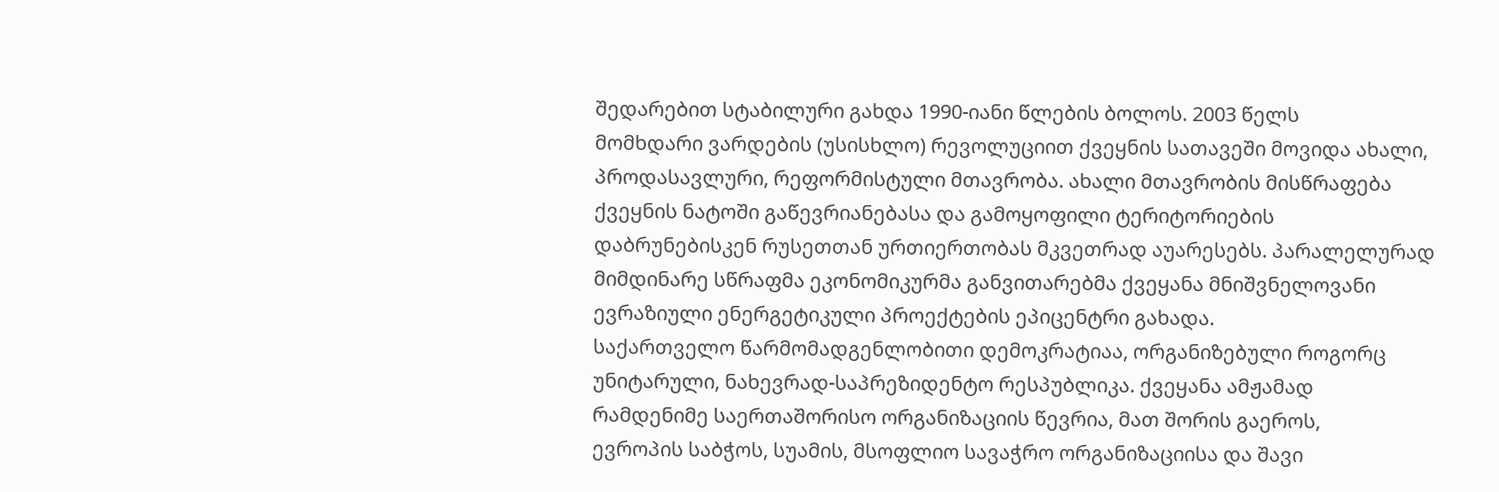შედარებით სტაბილური გახდა 1990-იანი წლების ბოლოს. 2003 წელს
მომხდარი ვარდების (უსისხლო) რევოლუციით ქვეყნის სათავეში მოვიდა ახალი,
პროდასავლური, რეფორმისტული მთავრობა. ახალი მთავრობის მისწრაფება
ქვეყნის ნატოში გაწევრიანებასა და გამოყოფილი ტერიტორიების
დაბრუნებისკენ რუსეთთან ურთიერთობას მკვეთრად აუარესებს. პარალელურად
მიმდინარე სწრაფმა ეკონომიკურმა განვითარებმა ქვეყანა მნიშვნელოვანი
ევრაზიული ენერგეტიკული პროექტების ეპიცენტრი გახადა.
საქართველო წარმომადგენლობითი დემოკრატიაა, ორგანიზებული როგორც
უნიტარული, ნახევრად-საპრეზიდენტო რესპუბლიკა. ქვეყანა ამჟამად
რამდენიმე საერთაშორისო ორგანიზაციის წევრია, მათ შორის გაეროს,
ევროპის საბჭოს, სუამის, მსოფლიო სავაჭრო ორგანიზაციისა და შავი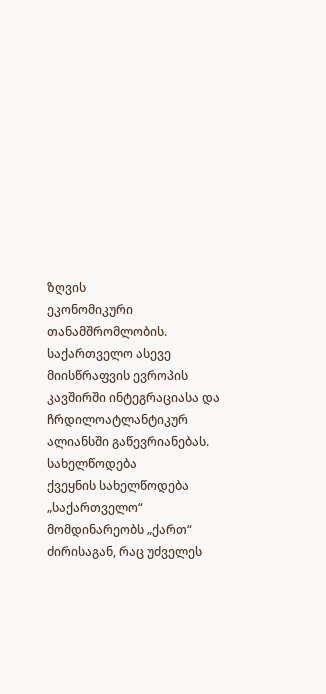ზღვის
ეკონომიკური თანამშრომლობის. საქართველო ასევე მიისწრაფვის ევროპის
კავშირში ინტეგრაციასა და ჩრდილოატლანტიკურ ალიანსში გაწევრიანებას.
სახელწოდება
ქვეყნის სახელწოდება „საქართველო“
მომდინარეობს „ქართ“ ძირისაგან, რაც უძველეს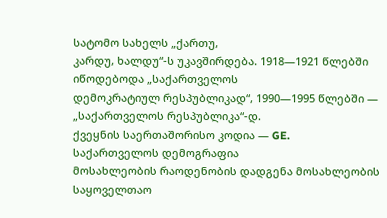სატომო სახელს „ქართუ,
კარდუ, ხალდუ“-ს უკავშირდება. 1918—1921 წლებში იწოდებოდა „საქართველოს
დემოკრატიულ რესპუბლიკად“, 1990—1995 წლებში — „საქართველოს რესპუბლიკა“-დ.
ქვეყნის საერთაშორისო კოდია — GE.
საქართველოს დემოგრაფია
მოსახლეობის რაოდენობის დადგენა მოსახლეობის საყოველთაო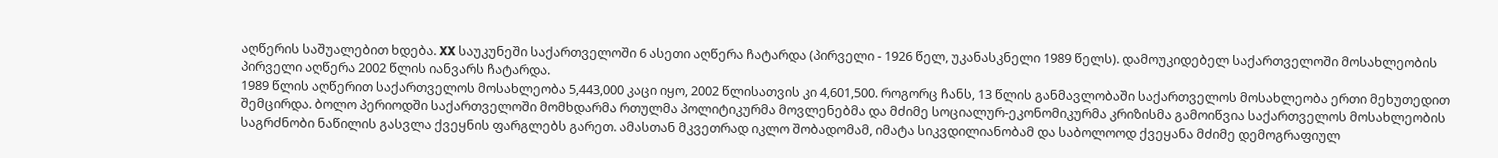აღწერის საშუალებით ხდება. XX საუკუნეში საქართველოში 6 ასეთი აღწერა ჩატარდა (პირველი - 1926 წელ, უკანასკნელი 1989 წელს). დამოუკიდებელ საქართველოში მოსახლეობის პირველი აღწერა 2002 წლის იანვარს ჩატარდა.
1989 წლის აღწერით საქართველოს მოსახლეობა 5,443,000 კაცი იყო, 2002 წლისათვის კი 4,601,500. როგორც ჩანს, 13 წლის განმავლობაში საქართველოს მოსახლეობა ერთი მეხუთედით შემცირდა. ბოლო პერიოდში საქართველოში მომხდარმა რთულმა პოლიტიკურმა მოვლენებმა და მძიმე სოციალურ-ეკონომიკურმა კრიზისმა გამოიწვია საქართველოს მოსახლეობის საგრძნობი ნაწილის გასვლა ქვეყნის ფარგლებს გარეთ. ამასთან მკვეთრად იკლო შობადომამ, იმატა სიკვდილიანობამ და საბოლოოდ ქვეყანა მძიმე დემოგრაფიულ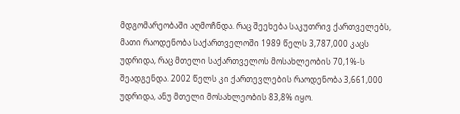მდგომარეობაში აღმოჩნდა. რაც შეეხება საკუთრივ ქართველებს, მათი რაოდენობა საქართველოში 1989 წელს 3,787,000 კაცს უდრიდა, რაც მთელი საქართველოს მოსახლეობის 70,1%-ს შეადგენდა. 2002 წელს კი ქართევლების რაოდენობა 3,661,000 უდრიდა, ანუ მთელი მოსახლეობის 83,8% იყო.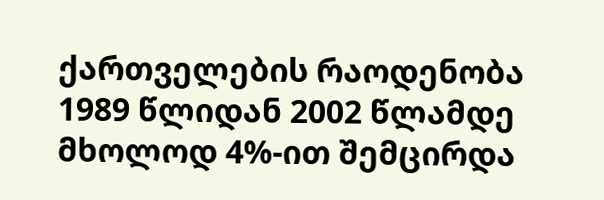ქართველების რაოდენობა 1989 წლიდან 2002 წლამდე მხოლოდ 4%-ით შემცირდა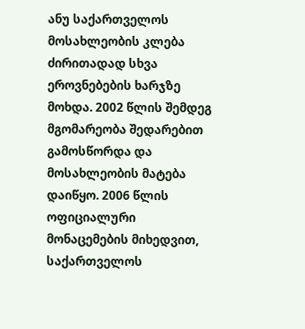ანუ საქართველოს მოსახლეობის კლება ძირითადად სხვა ეროვნებების ხარჯზე მოხდა. 2002 წლის შემდეგ მგომარეობა შედარებით გამოსწორდა და მოსახლეობის მატება დაიწყო. 2006 წლის ოფიციალური მონაცემების მიხედვით, საქართველოს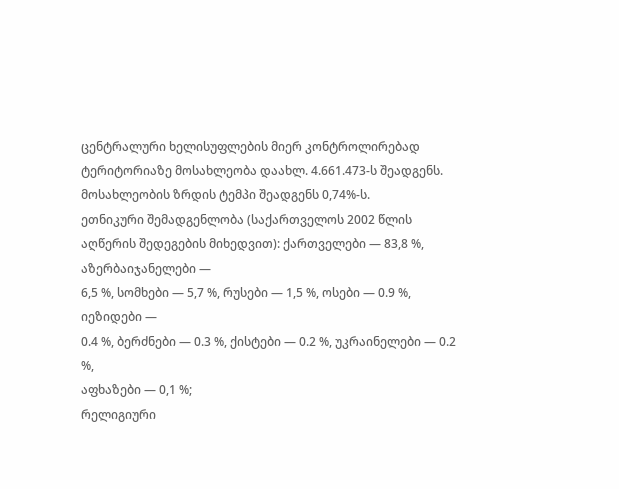ცენტრალური ხელისუფლების მიერ კონტროლირებად ტერიტორიაზე მოსახლეობა დაახლ. 4.661.473-ს შეადგენს. მოსახლეობის ზრდის ტემპი შეადგენს 0,74%-ს.
ეთნიკური შემადგენლობა (საქართველოს 2002 წლის
აღწერის შედეგების მიხედვით): ქართველები — 83,8 %, აზერბაიჯანელები —
6,5 %, სომხები — 5,7 %, რუსები — 1,5 %, ოსები — 0.9 %, იეზიდები —
0.4 %, ბერძნები — 0.3 %, ქისტები — 0.2 %, უკრაინელები — 0.2 %,
აფხაზები — 0,1 %;
რელიგიური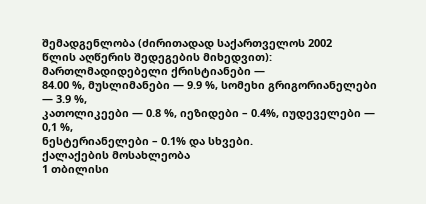შემადგენლობა (ძირითადად საქართველოს 2002
წლის აღწერის შედეგების მიხედვით): მართლმადიდებელი ქრისტიანები —
84.00 %, მუსლიმანები — 9.9 %, სომეხი გრიგორიანელები — 3.9 %,
კათოლიკეები — 0.8 %, იეზიდები – 0.4%, იუდეველები — 0,1 %,
ნესტერიანელები – 0.1% და სხვები.
ქალაქების მოსახლეობა
1 თბილისი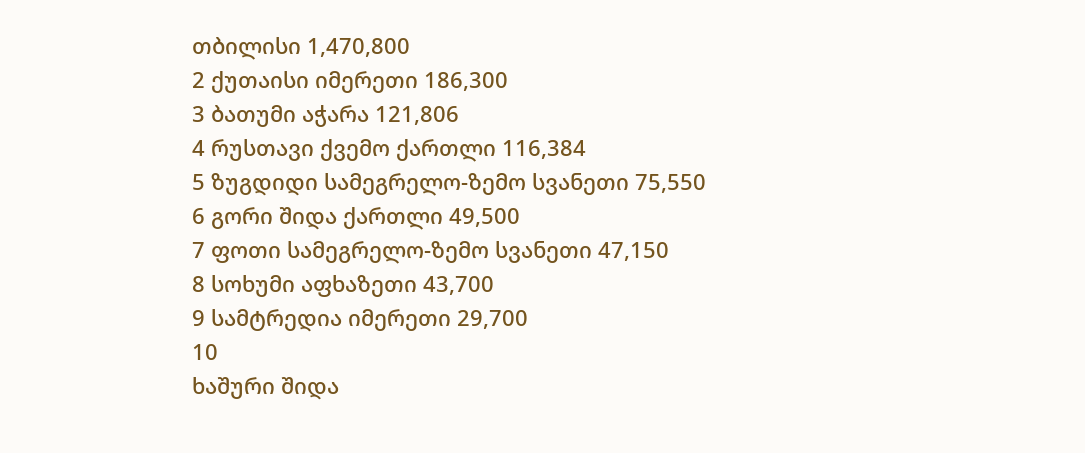თბილისი 1,470,800
2 ქუთაისი იმერეთი 186,300
3 ბათუმი აჭარა 121,806
4 რუსთავი ქვემო ქართლი 116,384
5 ზუგდიდი სამეგრელო-ზემო სვანეთი 75,550
6 გორი შიდა ქართლი 49,500
7 ფოთი სამეგრელო-ზემო სვანეთი 47,150
8 სოხუმი აფხაზეთი 43,700
9 სამტრედია იმერეთი 29,700
10
ხაშური შიდა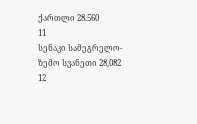ქართლი 28.560
11
სენაკი სამეგრელო-ზემო სვანეთი 28,082
12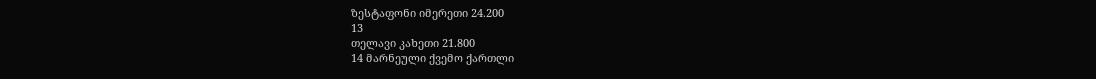ზესტაფონი იმერეთი 24.200
13
თელავი კახეთი 21.800
14 მარნეული ქვემო ქართლი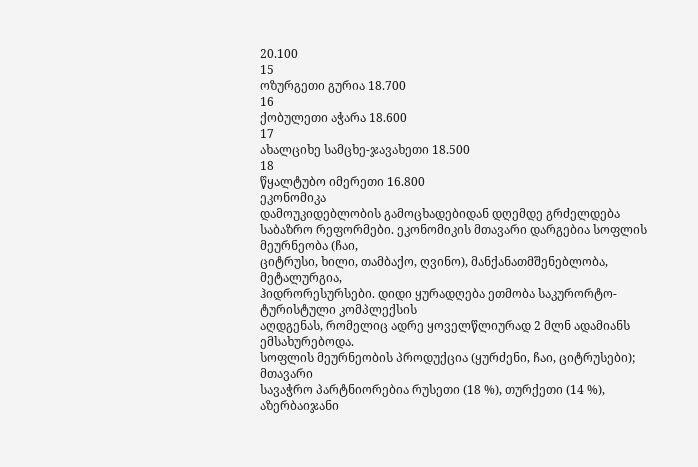20.100
15
ოზურგეთი გურია 18.700
16
ქობულეთი აჭარა 18.600
17
ახალციხე სამცხე-ჯავახეთი 18.500
18
წყალტუბო იმერეთი 16.800
ეკონომიკა
დამოუკიდებლობის გამოცხადებიდან დღემდე გრძელდება
საბაზრო რეფორმები. ეკონომიკის მთავარი დარგებია სოფლის მეურნეობა (ჩაი,
ციტრუსი, ხილი, თამბაქო, ღვინო), მანქანათმშენებლობა, მეტალურგია,
ჰიდრორესურსები. დიდი ყურადღება ეთმობა საკურორტო-ტურისტული კომპლექსის
აღდგენას, რომელიც ადრე ყოველწლიურად 2 მლნ ადამიანს ემსახურებოდა.
სოფლის მეურნეობის პროდუქცია (ყურძენი, ჩაი, ციტრუსები); მთავარი
სავაჭრო პარტნიორებია რუსეთი (18 %), თურქეთი (14 %), აზერბაიჯანი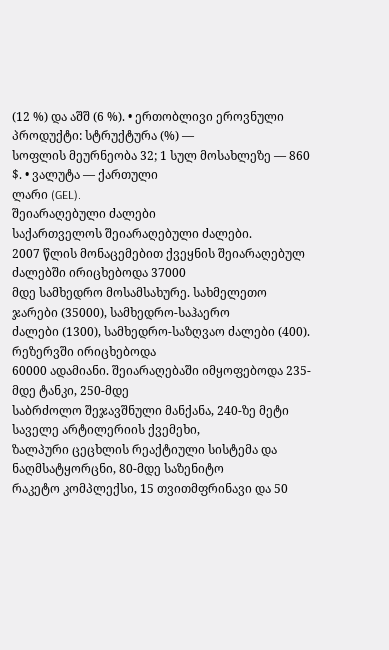(12 %) და აშშ (6 %). • ერთობლივი ეროვნული პროდუქტი: სტრუქტურა (%) —
სოფლის მეურნეობა 32; 1 სულ მოსახლეზე — 860 $. • ვალუტა — ქართული
ლარი (GEL).
შეიარაღებული ძალები
საქართველოს შეიარაღებული ძალები.
2007 წლის მონაცემებით ქვეყნის შეიარაღებულ ძალებში ირიცხებოდა 37000
მდე სამხედრო მოსამსახურე. სახმელეთო ჯარები (35000), სამხედრო-საჰაერო
ძალები (1300), სამხედრო-საზღვაო ძალები (400). რეზერვში ირიცხებოდა
60000 ადამიანი. შეიარაღებაში იმყოფებოდა 235-მდე ტანკი, 250-მდე
საბრძოლო შეჯავშნული მანქანა, 240-ზე მეტი საველე არტილერიის ქვემეხი,
ზალპური ცეცხლის რეაქტიული სისტემა და ნაღმსატყორცნი, 80-მდე საზენიტო
რაკეტო კომპლექსი, 15 თვითმფრინავი და 50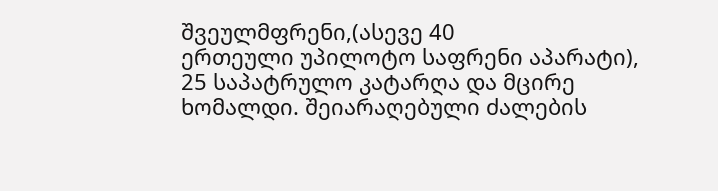შვეულმფრენი,(ასევე 40
ერთეული უპილოტო საფრენი აპარატი), 25 საპატრულო კატარღა და მცირე
ხომალდი. შეიარაღებული ძალების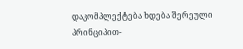დაკომპლექტება ხდება შერეული
პრინციპით-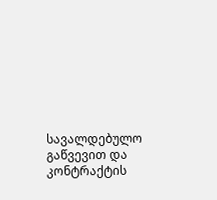სავალდებულო გაწვევით და კონტრაქტის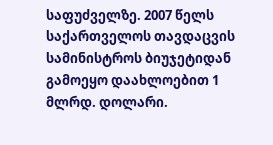საფუძველზე. 2007 წელს
საქართველოს თავდაცვის სამინისტროს ბიუჯეტიდან გამოეყო დაახლოებით 1
მლრდ. დოლარი.